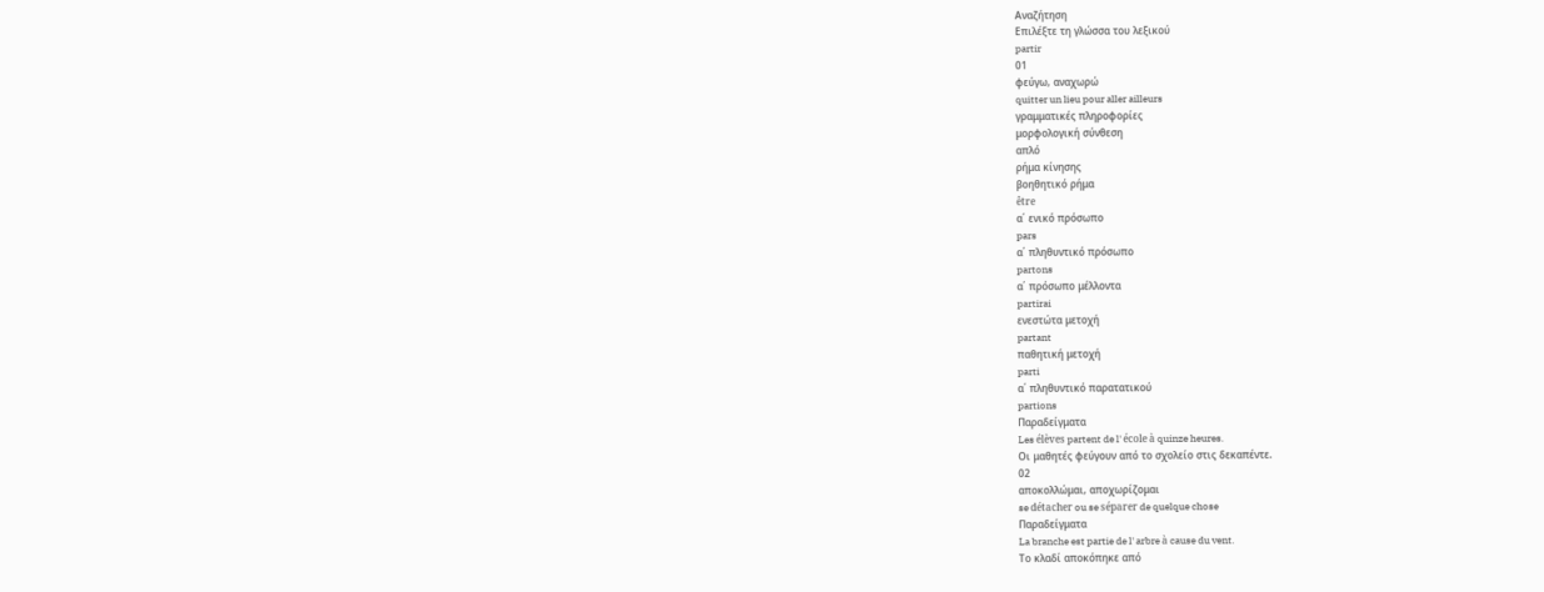Αναζήτηση
Επιλέξτε τη γλώσσα του λεξικού
partir
01
φεύγω, αναχωρώ
quitter un lieu pour aller ailleurs
γραμματικές πληροφορίες
μορφολογική σύνθεση
απλό
ρήμα κίνησης
βοηθητικό ρήμα
être
α΄ ενικό πρόσωπο
pars
α΄ πληθυντικό πρόσωπο
partons
α΄ πρόσωπο μέλλοντα
partirai
ενεστώτα μετοχή
partant
παθητική μετοχή
parti
α΄ πληθυντικό παρατατικού
partions
Παραδείγματα
Les élèves partent de l' école à quinze heures.
Οι μαθητές φεύγουν από το σχολείο στις δεκαπέντε.
02
αποκολλώμαι, αποχωρίζομαι
se détacher ou se séparer de quelque chose
Παραδείγματα
La branche est partie de l' arbre à cause du vent.
Το κλαδί αποκόπηκε από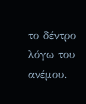το δέντρο λόγω του ανέμου.